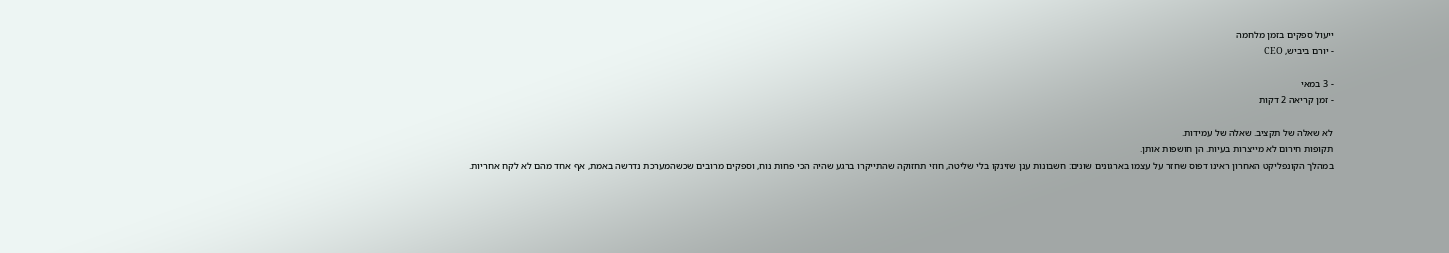ייעול ספקים בזמן מלחמה
- יורם ביביש, CEO

- 3 במאי
- זמן קריאה 2 דקות

לא שאלה של תקציב. שאלה של עמידות.
תקופות חירום לא מייצרות בעיות. הן חושפות אותן.
במהלך הקונפליקט האחרון ראינו דפוס שחזר על עצמו בארגונים שונים: חשבונות ענן שזינקו בלי שליטה, חוזי תחזוקה שהתייקרו ברגע שהיה הכי פחות נוח, וספקים מרובים שכשהמערכת נדרשה באמת, אף אחד מהם לא לקח אחריות.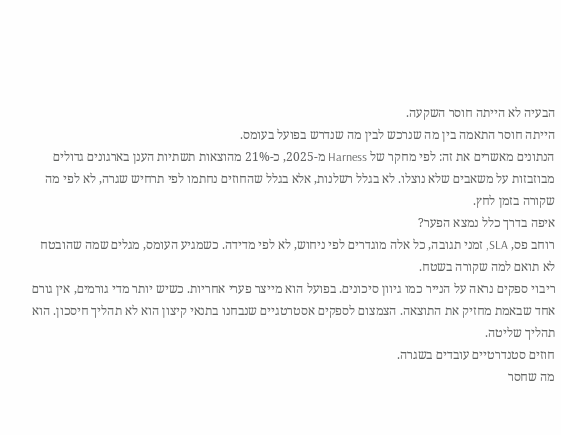הבעיה לא הייתה חוסר השקעה.
הייתה חוסר התאמה בין מה שנרכש לבין מה שנדרש בפועל בעומס.
הנתונים מאשרים את זה: לפי מחקר של Harness מ-2025, כ-21% מהוצאות תשתיות הענן בארגונים גדולים מבוזבזות על משאבים שלא נוצלו. לא בגלל רשלנות, אלא בגלל שהחוזים נחתמו לפי תרחיש שגרה, לא לפי מה שקורה בזמן לחץ.
איפה בדרך כלל נמצא הפער?
רוחב פס, SLA, זמני תגובה, כל אלה מוגדרים לפי ניחוש, לא לפי מדידה. כשמגיע העומס, מגלים שמה שהובטח לא תואם למה שקורה בשטח.
ריבוי ספקים נראה על הנייר כמו גיוון סיכונים. בפועל הוא מייצר פערי אחריות. כשיש יותר מדי גורמים, אין גורם אחד שבאמת מחזיק את התוצאה. הצמצום לספקים אסטרטגיים שנבחנו בתנאי קיצון הוא לא תהליך חיסכון. הוא תהליך שליטה.
חוזים סטנדרטיים עובדים בשגרה.
מה שחסר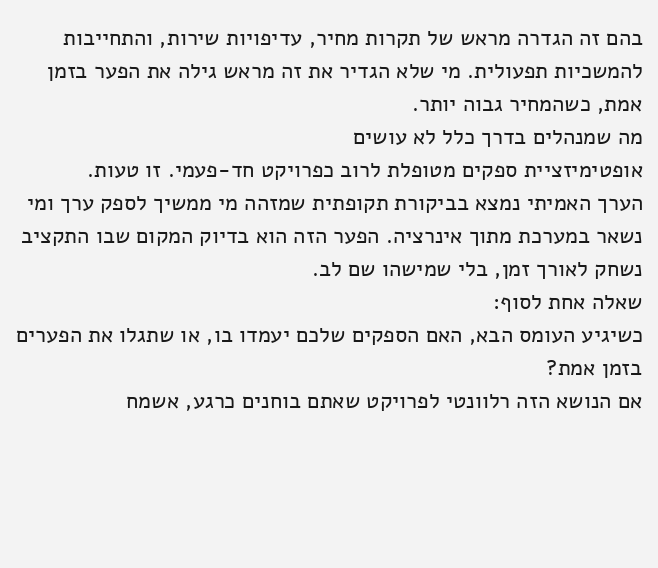בהם זה הגדרה מראש של תקרות מחיר, עדיפויות שירות, והתחייבות להמשכיות תפעולית. מי שלא הגדיר את זה מראש גילה את הפער בזמן אמת, כשהמחיר גבוה יותר.
מה שמנהלים בדרך כלל לא עושים
אופטימיזציית ספקים מטופלת לרוב כפרויקט חד-פעמי. זו טעות.
הערך האמיתי נמצא בביקורת תקופתית שמזהה מי ממשיך לספק ערך ומי נשאר במערכת מתוך אינרציה. הפער הזה הוא בדיוק המקום שבו התקציב נשחק לאורך זמן, בלי שמישהו שם לב.
שאלה אחת לסוף:
כשיגיע העומס הבא, האם הספקים שלכם יעמדו בו, או שתגלו את הפערים בזמן אמת?
אם הנושא הזה רלוונטי לפרויקט שאתם בוחנים כרגע, אשמח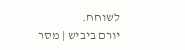לשוחח.
יורם ביביש | מסר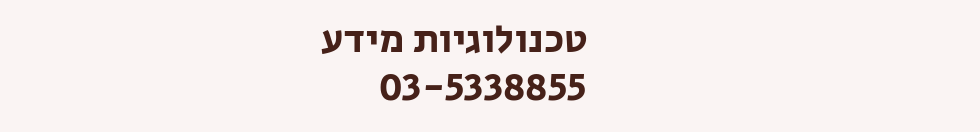טכנולוגיות מידע
03-5338855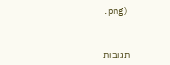.png)



תגובות